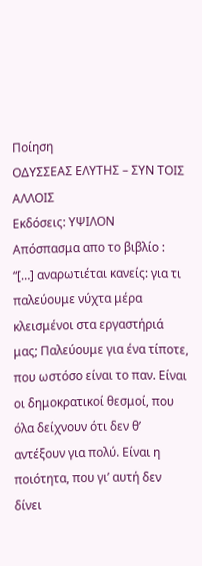Ποίηση
ΟΔΥΣΣΕΑΣ ΕΛΥΤΗΣ – ΣΥΝ ΤΟΙΣ ΑΛΛΟΙΣ
Εκδόσεις: ΥΨΙΛΟΝ
Απόσπασμα απο το βιβλίο :
“[…] αναρωτιέται κανείς: για τι παλεύουμε νύχτα μέρα κλεισμένοι στα εργαστήριά μας; Παλεύουμε για ένα τίποτε, που ωστόσο είναι το παν. Είναι οι δημοκρατικοί θεσμοί, που όλα δείχνουν ότι δεν θ’ αντέξουν για πολύ. Είναι η ποιότητα, που γι’ αυτή δεν δίνει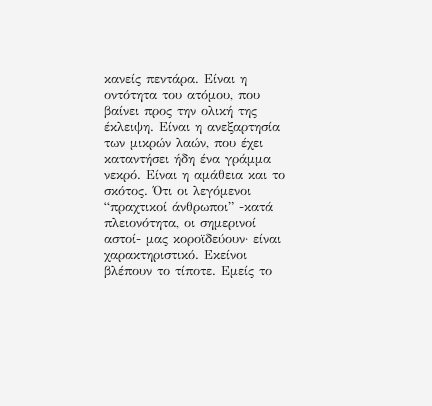κανείς πεντάρα. Είναι η οντότητα του ατόμου, που βαίνει προς την ολική της έκλειψη. Είναι η ανεξαρτησία των μικρών λαών, που έχει καταντήσει ήδη ένα γράμμα νεκρό. Είναι η αμάθεια και το σκότος. Ότι οι λεγόμενοι “πραχτικοί άνθρωποι” -κατά πλειονότητα, οι σημερινοί αστοί- μας κοροϊδεύουν· είναι χαρακτηριστικό. Εκείνοι βλέπουν το τίποτε. Εμείς το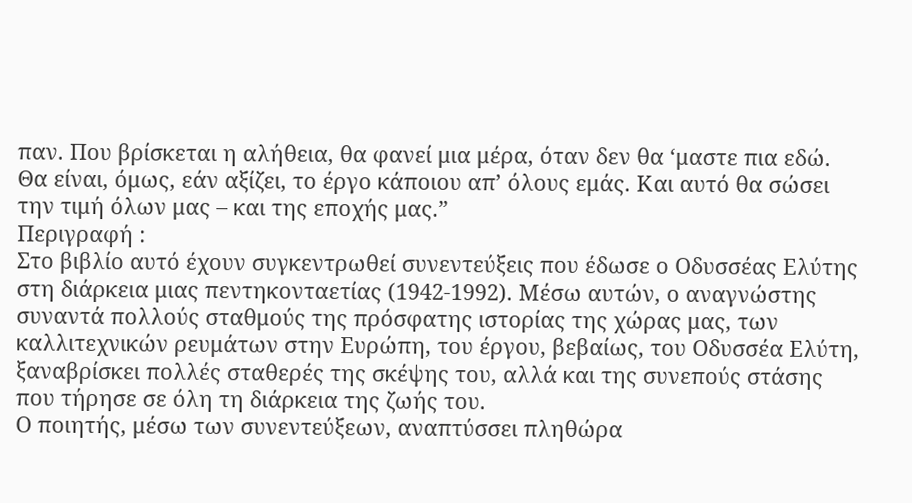παν. Που βρίσκεται η αλήθεια, θα φανεί μια μέρα, όταν δεν θα ‘μαστε πια εδώ. Θα είναι, όμως, εάν αξίζει, το έργο κάποιου απ’ όλους εμάς. Και αυτό θα σώσει την τιμή όλων μας – και της εποχής μας.”
Περιγραφή :
Στο βιβλίο αυτό έχουν συγκεντρωθεί συνεντεύξεις που έδωσε ο Οδυσσέας Ελύτης στη διάρκεια μιας πεντηκονταετίας (1942-1992). Μέσω αυτών, ο αναγνώστης συναντά πολλούς σταθμούς της πρόσφατης ιστορίας της χώρας μας, των καλλιτεχνικών ρευμάτων στην Ευρώπη, του έργου, βεβαίως, του Οδυσσέα Ελύτη, ξαναβρίσκει πολλές σταθερές της σκέψης του, αλλά και της συνεπούς στάσης που τήρησε σε όλη τη διάρκεια της ζωής του.
Ο ποιητής, μέσω των συνεντεύξεων, αναπτύσσει πληθώρα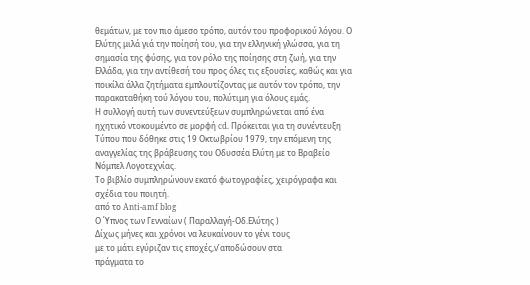θεμάτων, με τον πιο άμεσο τρόπο, αυτόν του προφορικού λόγου. Ο Ελύτης μιλά γιά την ποίησή του, για την ελληνική γλώσσα, για τη σημασία της φύσης, για τον ρόλο της ποίησης στη ζωή, για την Ελλάδα, για την αντίθεσή του προς όλες τις εξουσίες, καθώς και για ποικίλα άλλα ζητήματα εμπλουτίζοντας με αυτόν τον τρόπο, την παρακαταθήκη τού λόγου του, πολύτιμη για όλους εμάς.
Η συλλογή αυτή των συνεντεύξεων συμπληρώνεται από ένα ηχητικό ντοκουμέντο σε μορφή cd. Πρόκειται για τη συνέντευξη Τύπου που δόθηκε στις 19 Οκτωβρίου 1979, την επόμενη της αναγγελίας της βράβευσης του Οδυσσέα Ελύτη με το Βραβείο Νόμπελ Λογοτεχνίας.
Το βιβλίο συμπληρώνουν εκατό φωτογραφίες, χειρόγραφα και σχέδια του ποιητή.
από το Anti-amf blog
Ο Ύπνος των Γενναίων ( Παραλλαγή-Οδ.Ελύτης )
Δίχως μήνες και χρόνοι να λευκαίνουν το γένι τους
με το μάτι εγύριζαν τις εποχές,ν’αποδώσουν στα
πράγματα το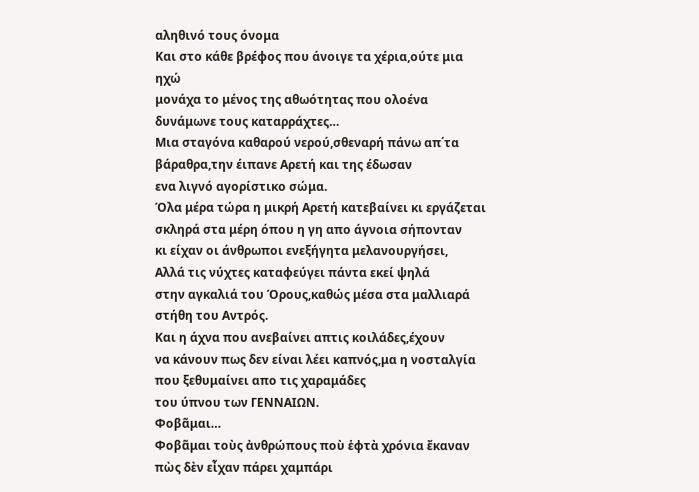αληθινό τους όνομα
Και στο κάθε βρέφος που άνοιγε τα χέρια,ούτε μια ηχώ
μονάχα το μένος της αθωότητας που ολοένα
δυνάμωνε τους καταρράχτες…
Μια σταγόνα καθαρού νερού,σθεναρή πάνω απ΄τα
βάραθρα,την έιπανε Αρετή και της έδωσαν
ενα λιγνό αγορίστικο σώμα.
Όλα μέρα τώρα η μικρή Αρετή κατεβαίνει κι εργάζεται
σκληρά στα μέρη όπου η γη απο άγνοια σήπονταν
κι είχαν οι άνθρωποι ενεξήγητα μελανουργήσει,
Αλλά τις νύχτες καταφεύγει πάντα εκεί ψηλά
στην αγκαλιά του Όρους,καθώς μέσα στα μαλλιαρά
στήθη του Αντρός.
Και η άχνα που ανεβαίνει απτις κοιλάδες,έχουν
να κάνουν πως δεν είναι λέει καπνός,μα η νοσταλγία
που ξεθυμαίνει απο τις χαραμάδες
του ύπνου των ΓΕΝΝΑΙΩΝ.
Φοβᾶμαι…
Φοβᾶμαι τοὺς ἀνθρώπους ποὺ ἑφτὰ χρόνια ἔκαναν πὼς δὲν εἶχαν πάρει χαμπάρι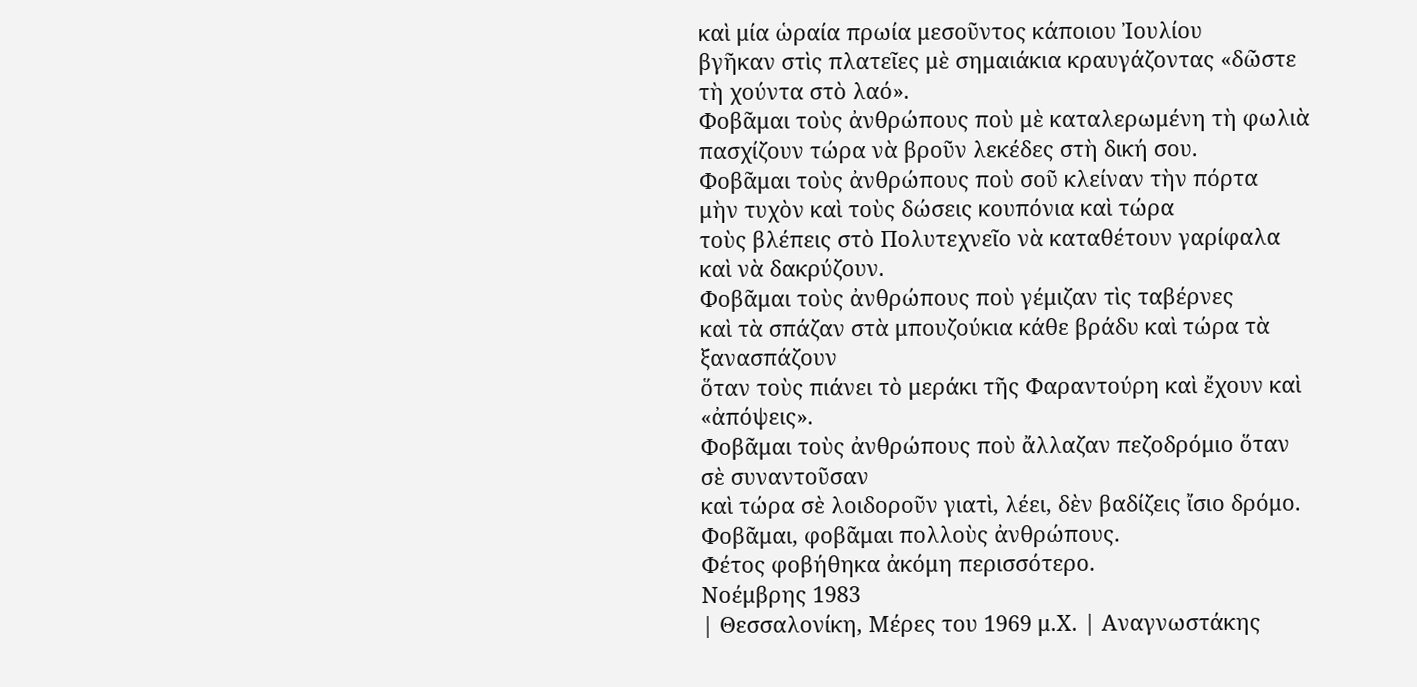καὶ μία ὡραία πρωία μεσοῦντος κάποιου Ἰουλίου
βγῆκαν στὶς πλατεῖες μὲ σημαιάκια κραυγάζοντας «δῶστε τὴ χούντα στὸ λαό».
Φοβᾶμαι τοὺς ἀνθρώπους ποὺ μὲ καταλερωμένη τὴ φωλιὰ
πασχίζουν τώρα νὰ βροῦν λεκέδες στὴ δική σου.
Φοβᾶμαι τοὺς ἀνθρώπους ποὺ σοῦ κλείναν τὴν πόρτα
μὴν τυχὸν καὶ τοὺς δώσεις κουπόνια καὶ τώρα
τοὺς βλέπεις στὸ Πολυτεχνεῖο νὰ καταθέτουν γαρίφαλα καὶ νὰ δακρύζουν.
Φοβᾶμαι τοὺς ἀνθρώπους ποὺ γέμιζαν τὶς ταβέρνες
καὶ τὰ σπάζαν στὰ μπουζούκια κάθε βράδυ καὶ τώρα τὰ ξανασπάζουν
ὅταν τοὺς πιάνει τὸ μεράκι τῆς Φαραντούρη καὶ ἔχουν καὶ «ἀπόψεις».
Φοβᾶμαι τοὺς ἀνθρώπους ποὺ ἄλλαζαν πεζοδρόμιο ὅταν σὲ συναντοῦσαν
καὶ τώρα σὲ λοιδοροῦν γιατὶ, λέει, δὲν βαδίζεις ἴσιο δρόμο.
Φοβᾶμαι, φοβᾶμαι πολλοὺς ἀνθρώπους.
Φέτος φοβήθηκα ἀκόμη περισσότερο.
Νοέμβρης 1983
| Θεσσαλονίκη, Μέρες του 1969 μ.Χ. | Αναγνωστάκης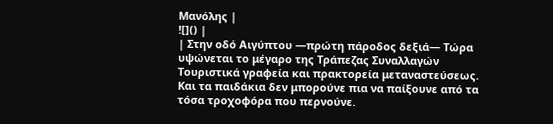Μανόλης |
![]() |
| Στην οδό Αιγύπτου ―πρώτη πάροδος δεξιά― Τώρα υψώνεται το μέγαρο της Τράπεζας Συναλλαγών Τουριστικά γραφεία και πρακτορεία μεταναστεύσεως. Και τα παιδάκια δεν μπορούνε πια να παίξουνε από τα τόσα τροχοφόρα που περνούνε.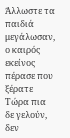Άλλωστε τα παιδιά μεγάλωσαν, ο καιρός εκείνος πέρασε που ξέρατε Τώρα πια δε γελούν, δεν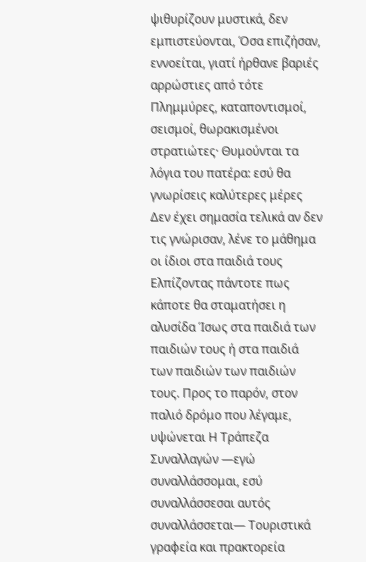ψιθυρίζουν μυστικά, δεν εμπιστεύονται, Όσα επιζήσαν, εννοείται, γιατί ήρθανε βαριές αρρώστιες από τότε Πλημμύρες, καταποντισμοί, σεισμοί, θωρακισμένοι στρατιώτες· Θυμούνται τα λόγια του πατέρα: εσύ θα γνωρίσεις καλύτερες μέρες Δεν έχει σημασία τελικά αν δεν τις γνώρισαν, λένε το μάθημα οι ίδιοι στα παιδιά τους Ελπίζοντας πάντοτε πως κάποτε θα σταματήσει η αλυσίδα Ίσως στα παιδιά των παιδιών τους ή στα παιδιά των παιδιών των παιδιών τους. Προς το παρόν, στον παλιό δρόμο που λέγαμε, υψώνεται Η Τράπεζα Συναλλαγών ―εγώ συναλλάσσομαι, εσύ συναλλάσσεσαι αυτός συναλλάσσεται― Τουριστικά γραφεία και πρακτορεία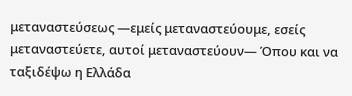μεταναστεύσεως ―εμείς μεταναστεύουμε, εσείς μεταναστεύετε, αυτοί μεταναστεύουν― Όπου και να ταξιδέψω η Ελλάδα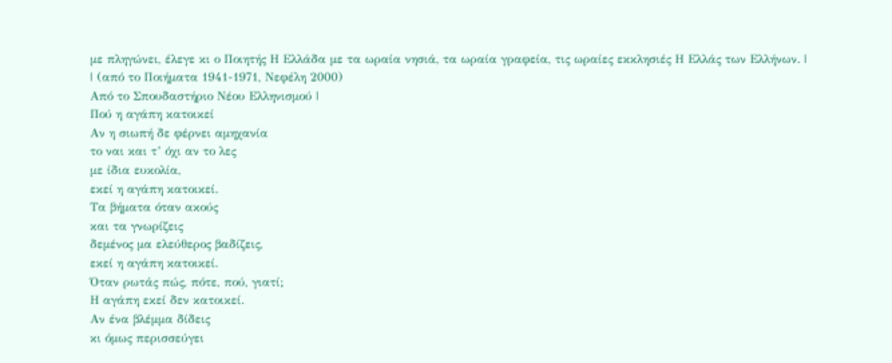με πληγώνει, έλεγε κι ο Ποιητής Η Ελλάδα με τα ωραία νησιά, τα ωραία γραφεία, τις ωραίες εκκλησιές Η Ελλάς των Ελλήνων. |
| (από το Ποιήματα 1941-1971, Νεφέλη 2000)
Από το Σπουδαστήριο Νέου Ελληνισμού |
Πού η αγάπη κατοικεί
Αν η σιωπή δε φέρνει αμηχανία
το ναι και τ’ όχι αν το λες
με ίδια ευκολία,
εκεί η αγάπη κατοικεί.
Τα βήματα όταν ακούς
και τα γνωρίζεις
δεμένος μα ελεύθερος βαδίζεις,
εκεί η αγάπη κατοικεί.
Όταν ρωτάς πώς, πότε, πού, γιατί;
Η αγάπη εκεί δεν κατοικεί.
Αν ένα βλέμμα δίδεις
κι όμως περισσεύγει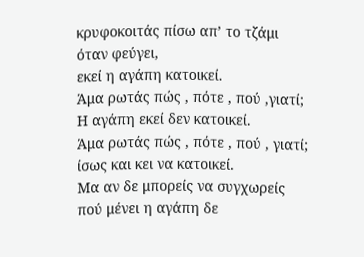κρυφοκοιτάς πίσω απ’ το τζάμι
όταν φεύγει,
εκεί η αγάπη κατοικεί.
Άμα ρωτάς πώς , πότε , πού ,γιατί;
Η αγάπη εκεί δεν κατοικεί.
Άμα ρωτάς πώς , πότε , πού , γιατί;
ίσως και κει να κατοικεί.
Μα αν δε μπορείς να συγχωρείς
πού μένει η αγάπη δε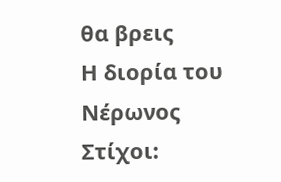θα βρεις
Η διορία του Νέρωνος
Στίχοι: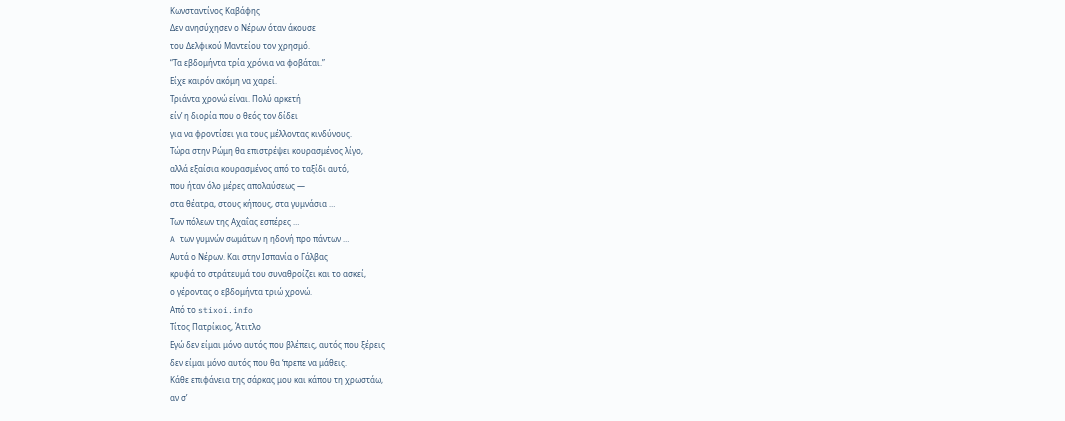Κωνσταντίνος Καβάφης
Δεν ανησύχησεν ο Νέρων όταν άκουσε
του Δελφικού Μαντείου τον χρησμό.
“Τα εβδομήντα τρία χρόνια να φοβάται.”
Είχε καιρόν ακόμη να χαρεί.
Τριάντα χρονώ είναι. Πολύ αρκετή
είν’ η διορία που ο θεός τον δίδει
για να φροντίσει για τους μέλλοντας κινδύνους.
Τώρα στην Pώμη θα επιστρέψει κουρασμένος λίγο,
αλλά εξαίσια κουρασμένος από το ταξίδι αυτό,
που ήταν όλο μέρες απολαύσεως —
στα θέατρα, στους κήπους, στα γυμνάσια …
Των πόλεων της Aχαΐας εσπέρες …
A των γυμνών σωμάτων η ηδονή προ πάντων …
Aυτά ο Νέρων. Και στην Ισπανία ο Γάλβας
κρυφά το στράτευμά του συναθροίζει και το ασκεί,
ο γέροντας ο εβδομήντα τριώ χρονώ.
Από το stixoi.info
Τίτος Πατρίκιος, Άτιτλο
Εγώ δεν είμαι μόνο αυτός που βλέπεις, αυτός που ξέρεις
δεν είμαι μόνο αυτός που θα ‘πρεπε να μάθεις.
Κάθε επιφάνεια της σάρκας μου και κάπου τη χρωστάω,
αν σ’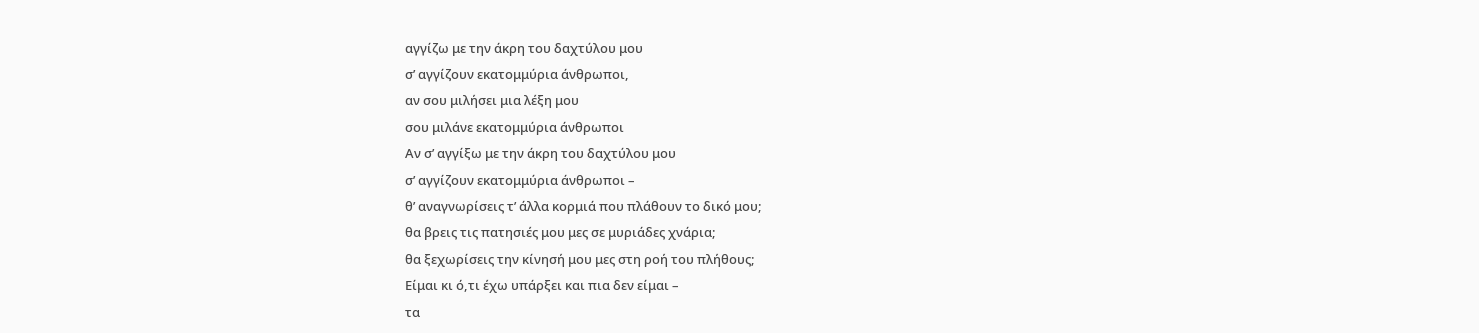αγγίζω με την άκρη του δαχτύλου μου
σ’ αγγίζουν εκατομμύρια άνθρωποι,
αν σου μιλήσει μια λέξη μου
σου μιλάνε εκατομμύρια άνθρωποι
Αν σ’ αγγίξω με την άκρη του δαχτύλου μου
σ’ αγγίζουν εκατομμύρια άνθρωποι –
θ’ αναγνωρίσεις τ’ άλλα κορμιά που πλάθουν το δικό μου;
θα βρεις τις πατησιές μου μες σε μυριάδες χνάρια;
θα ξεχωρίσεις την κίνησή μου μες στη ροή του πλήθους;
Είμαι κι ό,τι έχω υπάρξει και πια δεν είμαι –
τα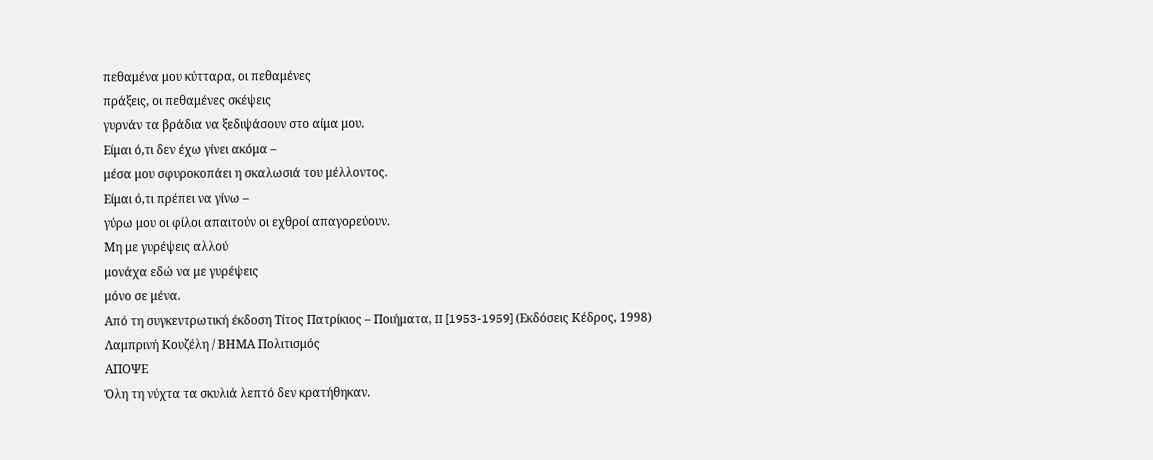πεθαμένα μου κύτταρα, οι πεθαμένες
πράξεις, οι πεθαμένες σκέψεις
γυρνάν τα βράδια να ξεδιψάσουν στο αίμα μου.
Είμαι ό,τι δεν έχω γίνει ακόμα –
μέσα μου σφυροκοπάει η σκαλωσιά του μέλλοντος.
Είμαι ό,τι πρέπει να γίνω –
γύρω μου οι φίλοι απαιτούν οι εχθροί απαγορεύουν.
Μη με γυρέψεις αλλού
μονάχα εδώ να με γυρέψεις
μόνο σε μένα.
Από τη συγκεντρωτική έκδοση Τίτος Πατρίκιος – Ποιήματα, II [1953-1959] (Εκδόσεις Κέδρος, 1998)
Λαμπρινή Κουζέλη / ΒΗΜΑ Πολιτισμός
ΑΠΟΨΕ
Όλη τη νύχτα τα σκυλιά λεπτό δεν κρατήθηκαν.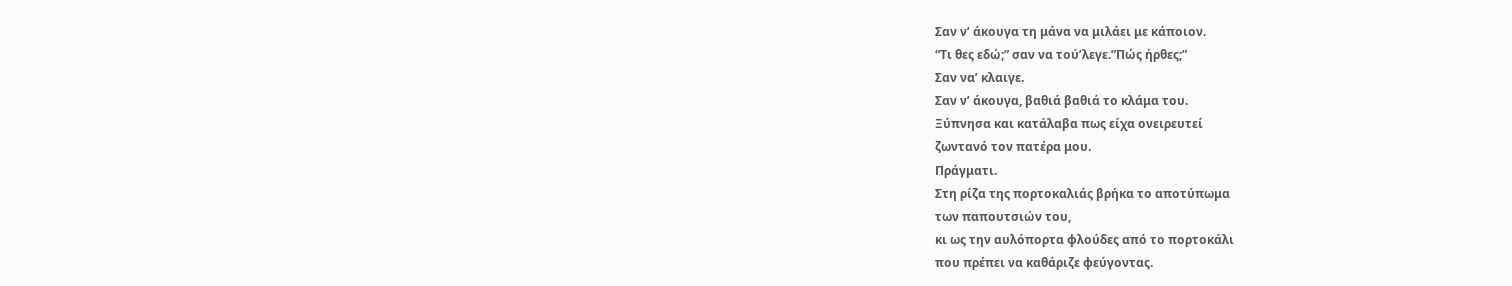Σαν ν’ άκουγα τη μάνα να μιλάει με κάποιον.
“Τι θες εδώ;” σαν να τού’λεγε.”Πώς ήρθες;”
Σαν να’ κλαιγε.
Σαν ν’ άκουγα, βαθιά βαθιά το κλάμα του.
Ξύπνησα και κατάλαβα πως είχα ονειρευτεί
ζωντανό τον πατέρα μου.
Πράγματι.
Στη ρίζα της πορτοκαλιάς βρήκα το αποτύπωμα
των παπουτσιών του,
κι ως την αυλόπορτα φλούδες από το πορτοκάλι
που πρέπει να καθάριζε φεύγοντας.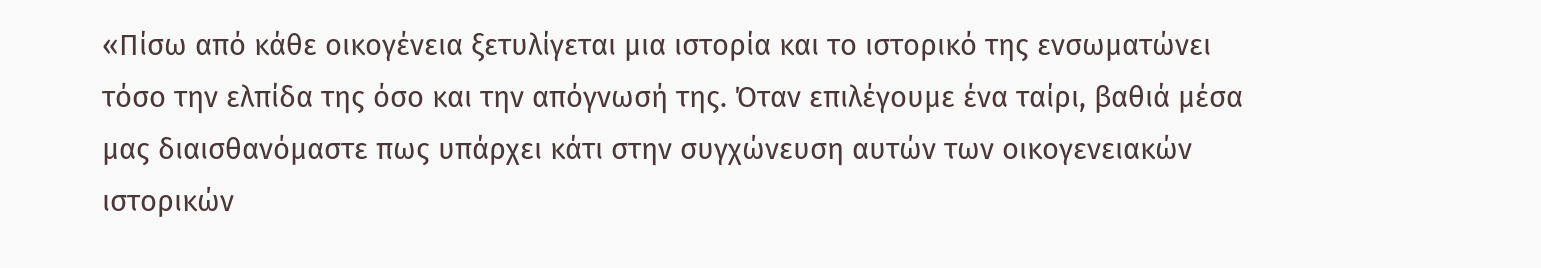«Πίσω από κάθε οικογένεια ξετυλίγεται μια ιστορία και το ιστορικό της ενσωματώνει τόσο την ελπίδα της όσο και την απόγνωσή της. Όταν επιλέγουμε ένα ταίρι, βαθιά μέσα μας διαισθανόμαστε πως υπάρχει κάτι στην συγχώνευση αυτών των οικογενειακών ιστορικών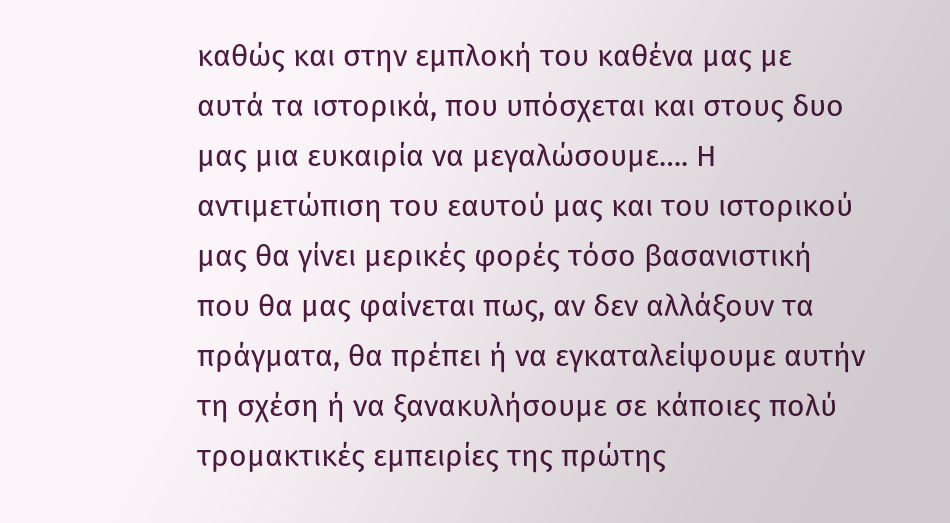καθώς και στην εμπλοκή του καθένα μας με αυτά τα ιστορικά, που υπόσχεται και στους δυο μας μια ευκαιρία να μεγαλώσουμε…. Η αντιμετώπιση του εαυτού μας και του ιστορικού μας θα γίνει μερικές φορές τόσο βασανιστική που θα μας φαίνεται πως, αν δεν αλλάξουν τα πράγματα, θα πρέπει ή να εγκαταλείψουμε αυτήν τη σχέση ή να ξανακυλήσουμε σε κάποιες πολύ τρομακτικές εμπειρίες της πρώτης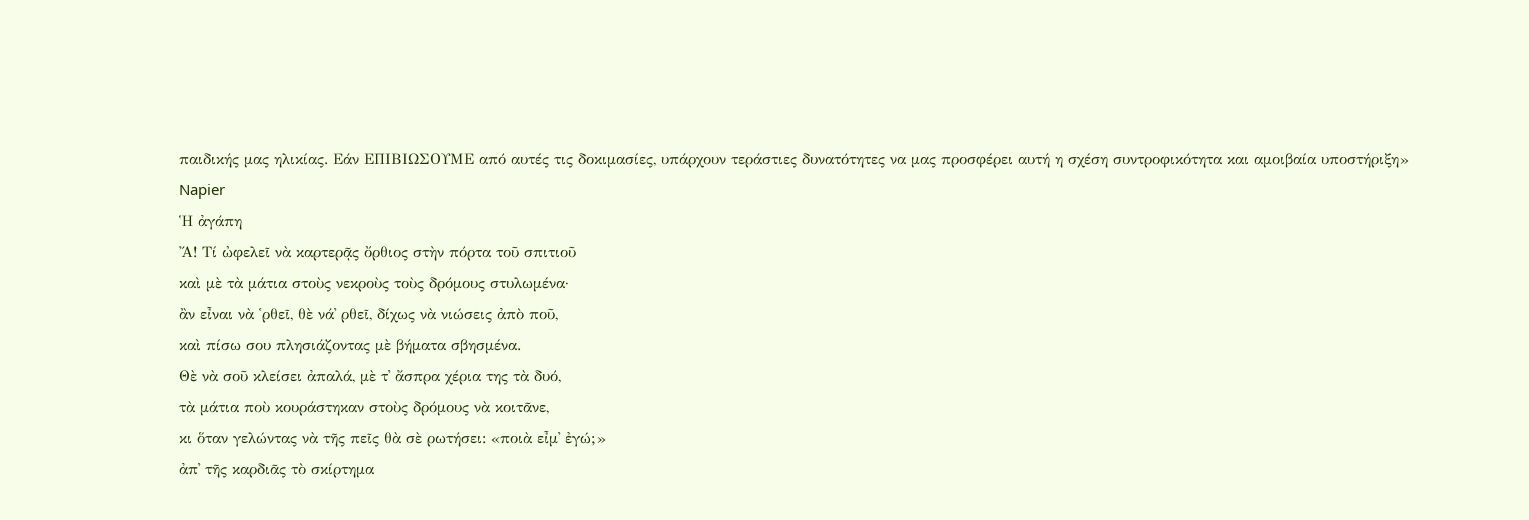παιδικής μας ηλικίας. Εάν ΕΠΙΒΙΩΣΟΥΜΕ από αυτές τις δοκιμασίες, υπάρχουν τεράστιες δυνατότητες να μας προσφέρει αυτή η σχέση συντροφικότητα και αμοιβαία υποστήριξη»
Napier
Ἡ ἀγάπη
Ἄ! Τί ὠφελεῖ νὰ καρτερᾷς ὄρθιος στὴν πόρτα τοῦ σπιτιοῦ
καὶ μὲ τὰ μάτια στοὺς νεκροὺς τοὺς δρόμους στυλωμένα·
ἂν εἶναι νὰ ῾ρθεῖ, θὲ νά᾿ ρθεῖ, δίχως νὰ νιώσεις ἀπὸ ποῦ,
καὶ πίσω σου πλησιάζοντας μὲ βήματα σβησμένα.
Θὲ νὰ σοῦ κλείσει ἀπαλά, μὲ τ᾿ ἄσπρα χέρια της τὰ δυό,
τὰ μάτια ποὺ κουράστηκαν στοὺς δρόμους νὰ κοιτᾶνε,
κι ὅταν γελώντας νὰ τῆς πεῖς θὰ σὲ ρωτήσει: «ποιὰ εἶμ᾿ ἐγώ;»
ἀπ᾿ τῆς καρδιᾶς τὸ σκίρτημα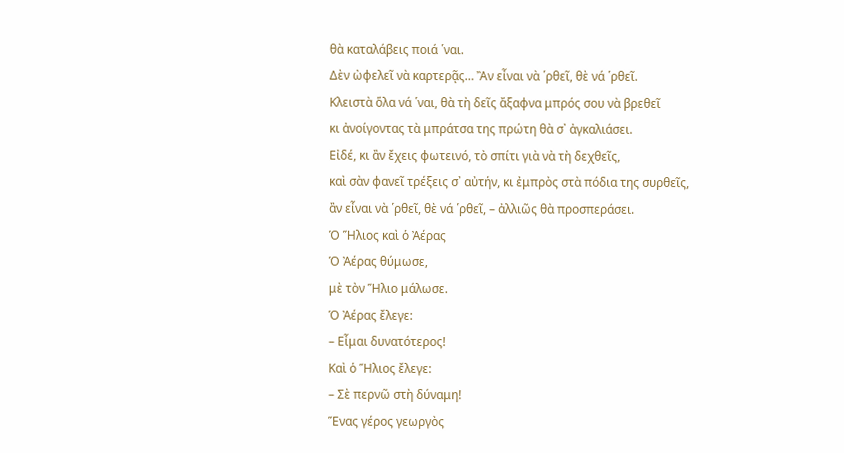θὰ καταλάβεις ποιά ῾ναι.
Δὲν ὠφελεῖ νὰ καρτερᾷς… Ἂν εἶναι νὰ ῾ρθεῖ, θὲ νά ῾ρθεῖ.
Κλειστὰ ὅλα νά ῾ναι, θὰ τὴ δεῖς ἄξαφνα μπρός σου νὰ βρεθεῖ
κι ἀνοίγοντας τὰ μπράτσα της πρώτη θὰ σ᾿ ἀγκαλιάσει.
Εἰδέ, κι ἂν ἔχεις φωτεινό, τὸ σπίτι γιὰ νὰ τὴ δεχθεῖς,
καὶ σὰν φανεῖ τρέξεις σ᾿ αὐτήν, κι ἐμπρὸς στὰ πόδια της συρθεῖς,
ἂν εἶναι νὰ ῾ρθεῖ, θὲ νά ῾ρθεῖ, – ἀλλιῶς θὰ προσπεράσει.
Ὁ Ἥλιος καὶ ὁ Ἀέρας
Ὁ Ἀέρας θύμωσε,
μὲ τὸν Ἥλιο μάλωσε.
Ὁ Ἀέρας ἔλεγε:
– Εἶμαι δυνατότερος!
Καὶ ὁ Ἥλιος ἔλεγε:
– Σὲ περνῶ στὴ δύναμη!
Ἕνας γέρος γεωργὸς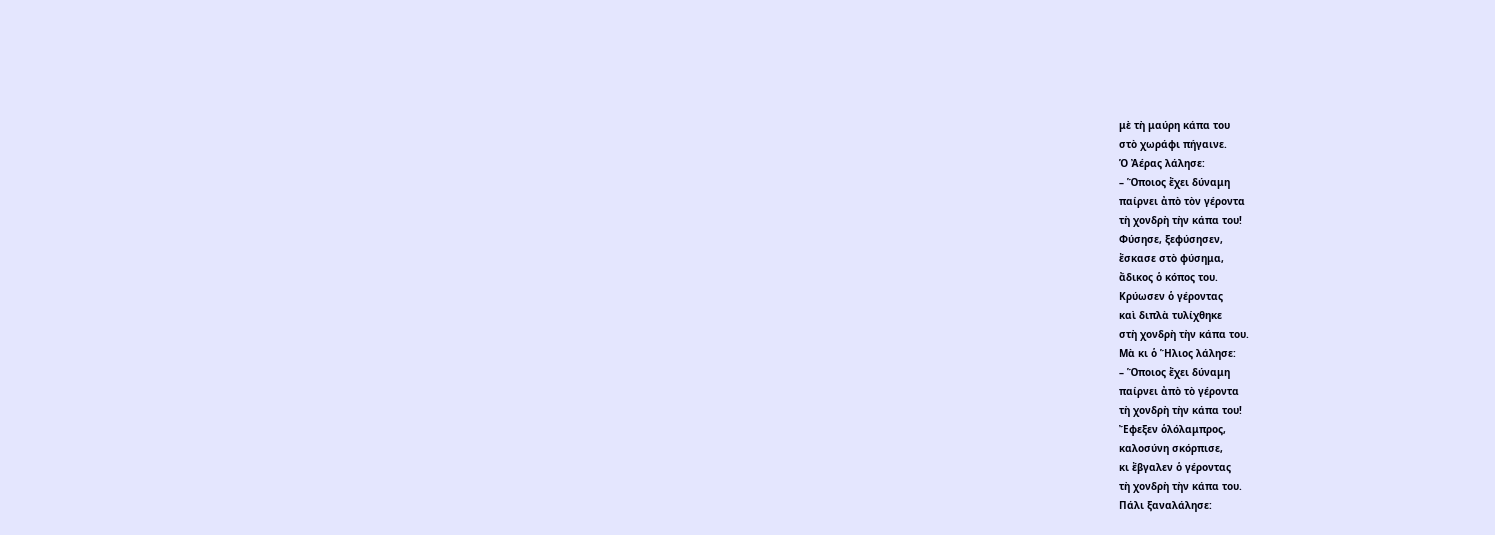μὲ τὴ μαύρη κάπα του
στὸ χωράφι πήγαινε.
Ὁ Ἀέρας λάλησε:
– Ὅποιος ἔχει δύναμη
παίρνει ἀπὸ τὸν γέροντα
τὴ χονδρὴ τὴν κάπα του!
Φύσησε, ξεφύσησεν,
ἔσκασε στὸ φύσημα,
ἄδικος ὁ κόπος του.
Κρύωσεν ὁ γέροντας
καὶ διπλὰ τυλίχθηκε
στὴ χονδρὴ τὴν κάπα του.
Μὰ κι ὁ Ἥλιος λάλησε:
– Ὅποιος ἔχει δύναμη
παίρνει ἀπὸ τὸ γέροντα
τὴ χονδρὴ τὴν κάπα του!
Ἔφεξεν ὁλόλαμπρος,
καλοσύνη σκόρπισε,
κι ἔβγαλεν ὁ γέροντας
τὴ χονδρὴ τὴν κάπα του.
Πάλι ξαναλάλησε: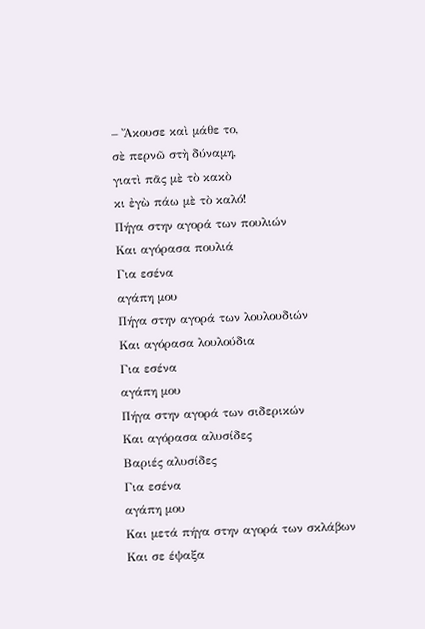– Ἄκουσε καὶ μάθε το,
σὲ περνῶ στὴ δύναμη,
γιατὶ πᾶς μὲ τὸ κακὸ
κι ἐγὼ πάω μὲ τὸ καλό!
Πήγα στην αγορά των πουλιών
Και αγόρασα πουλιά
Για εσένα
αγάπη μου
Πήγα στην αγορά των λουλουδιών
Και αγόρασα λουλούδια
Για εσένα
αγάπη μου
Πήγα στην αγορά των σιδερικών
Και αγόρασα αλυσίδες
Βαριές αλυσίδες
Για εσένα
αγάπη μου
Και μετά πήγα στην αγορά των σκλάβων
Και σε έψαξα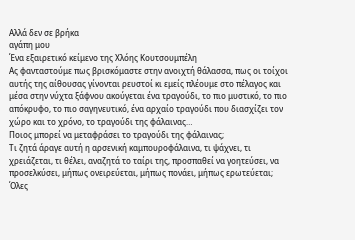Αλλά δεν σε βρήκα
αγάπη μου
Ένα εξαιρετικό κείμενο της Χλόης Κουτσουμπέλη
Ας φανταστούμε πως βρισκόμαστε στην ανοιχτή θάλασσα, πως οι τοίχοι αυτής της αίθουσας γίνονται ρευστοί κι εμείς πλέουμε στο πέλαγος και μέσα στην νύχτα ξάφνου ακούγεται ένα τραγούδι, το πιο μυστικό, το πιο απόκρυφο, το πιο σαγηνευτικό, ένα αρχαίο τραγούδι που διασχίζει τον χώρο και το χρόνο, το τραγούδι της φάλαινας…
Ποιος μπορεί να μεταφράσει το τραγούδι της φάλαινας;
Τι ζητά άραγε αυτή η αρσενική καμπουροφάλαινα, τι ψάχνει, τι χρειάζεται, τι θέλει, αναζητά το ταίρι της, προσπαθεί να γοητεύσει, να προσελκύσει, μήπως ονειρεύεται, μήπως πονάει, μήπως ερωτεύεται;
Όλες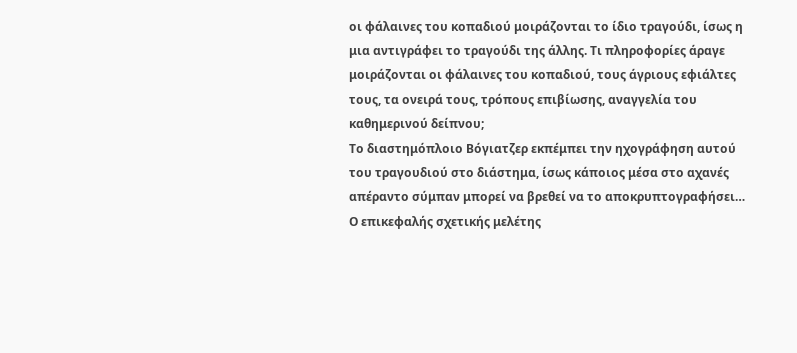οι φάλαινες του κοπαδιού μοιράζονται το ίδιο τραγούδι, ίσως η μια αντιγράφει το τραγούδι της άλλης. Τι πληροφορίες άραγε μοιράζονται οι φάλαινες του κοπαδιού, τους άγριους εφιάλτες τους, τα ονειρά τους, τρόπους επιβίωσης, αναγγελία του καθημερινού δείπνου;
Το διαστημόπλοιο Βόγιατζερ εκπέμπει την ηχογράφηση αυτού του τραγουδιού στο διάστημα, ίσως κάποιος μέσα στο αχανές απέραντο σύμπαν μπορεί να βρεθεί να το αποκρυπτογραφήσει…
Ο επικεφαλής σχετικής μελέτης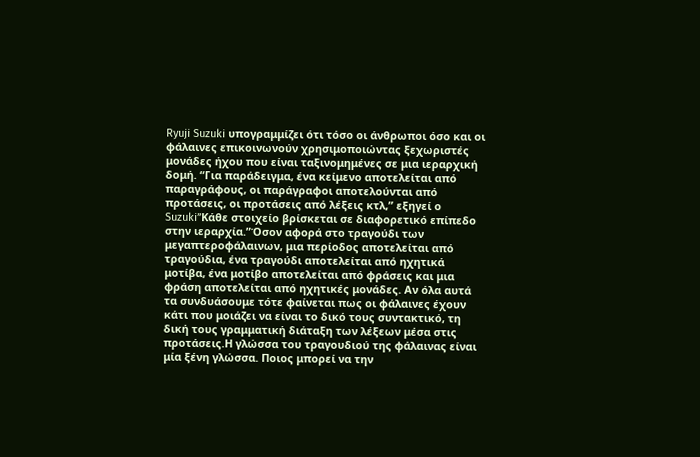Ryuji Suzuki υπογραμμίζει ότι τόσο οι άνθρωποι όσο και οι φάλαινες επικοινωνούν χρησιμοποιώντας ξεχωριστές μονάδες ήχου που είναι ταξινομημένες σε μια ιεραρχική δομή. “Για παράδειγμα, ένα κείμενο αποτελείται από παραγράφους, οι παράγραφοι αποτελούνται από προτάσεις, οι προτάσεις από λέξεις κτλ,” εξηγεί ο Suzuki”Κάθε στοιχείο βρίσκεται σε διαφορετικό επίπεδο στην ιεραρχία.”Όσον αφορά στο τραγούδι των μεγαπτεροφάλαινων, μια περίοδος αποτελείται από τραγούδια, ένα τραγούδι αποτελείται από ηχητικά μοτίβα, ένα μοτίβο αποτελείται από φράσεις και μια φράση αποτελείται από ηχητικές μονάδες. Αν όλα αυτά τα συνδυάσουμε τότε φαίνεται πως οι φάλαινες έχουν κάτι που μοιάζει να είναι το δικό τους συντακτικό, τη δική τους γραμματική διάταξη των λέξεων μέσα στις προτάσεις.Η γλώσσα του τραγουδιού της φάλαινας είναι μία ξένη γλώσσα. Ποιος μπορεί να την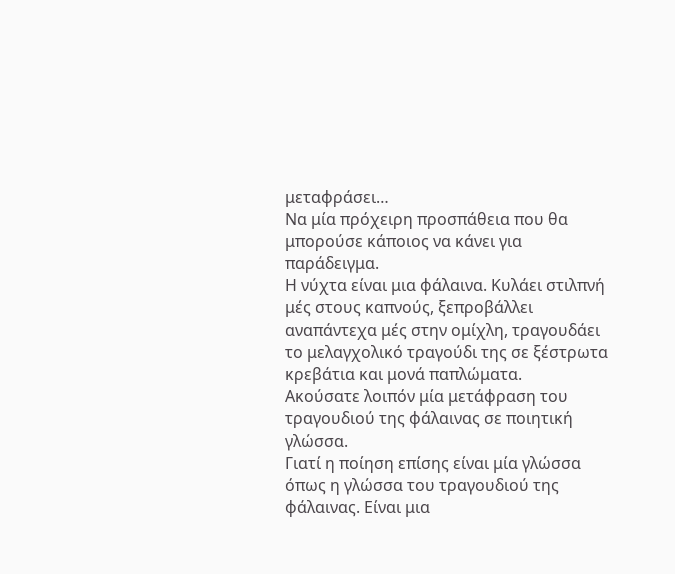μεταφράσει…
Να μία πρόχειρη προσπάθεια που θα μπορούσε κάποιος να κάνει για παράδειγμα.
Η νύχτα είναι μια φάλαινα. Κυλάει στιλπνή μές στους καπνούς, ξεπροβάλλει αναπάντεχα μές στην ομίχλη, τραγουδάει το μελαγχολικό τραγούδι της σε ξέστρωτα κρεβάτια και μονά παπλώματα.
Ακούσατε λοιπόν μία μετάφραση του τραγουδιού της φάλαινας σε ποιητική γλώσσα.
Γιατί η ποίηση επίσης είναι μία γλώσσα όπως η γλώσσα του τραγουδιού της φάλαινας. Είναι μια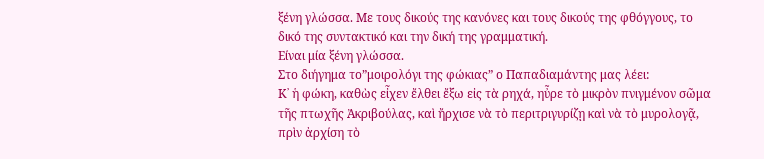ξένη γλώσσα. Με τους δικούς της κανόνες και τους δικούς της φθόγγους, το δικό της συντακτικό και την δική της γραμματική.
Είναι μία ξένη γλώσσα.
Στο διήγημα το”μοιρολόγι της φώκιας” ο Παπαδιαμάντης μας λέει:
Κ᾿ ἡ φώκη, καθὼς εἶχεν ἔλθει ἔξω εἰς τὰ ρηχά, ηὖρε τὸ μικρὸν πνιγμένον σῶμα τῆς πτωχῆς Ἀκριβούλας, καὶ ἤρχισε νὰ τὸ περιτριγυρίζῃ καὶ νὰ τὸ μυρολογᾷ, πρὶν ἀρχίση τὸ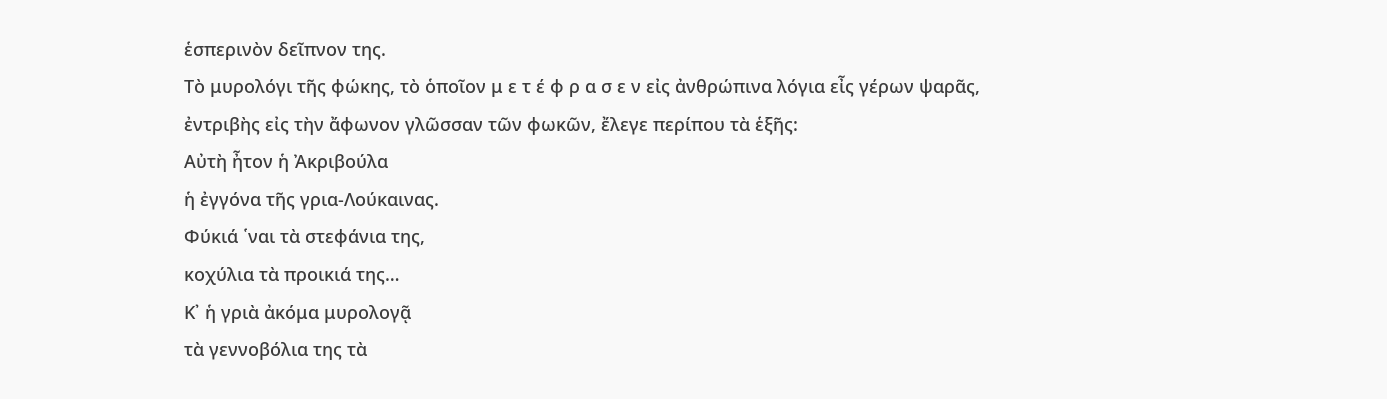ἑσπερινὸν δεῖπνον της.
Τὸ μυρολόγι τῆς φώκης, τὸ ὁποῖον μ ε τ έ φ ρ α σ ε ν εἰς ἀνθρώπινα λόγια εἶς γέρων ψαρᾶς, ἐντριβὴς εἰς τὴν ἄφωνον γλῶσσαν τῶν φωκῶν, ἔλεγε περίπου τὰ ἑξῆς:
Αὐτὴ ἦτον ἡ Ἀκριβούλα
ἡ ἐγγόνα τῆς γρια-Λούκαινας.
Φύκιά ῾ναι τὰ στεφάνια της,
κοχύλια τὰ προικιά της…
Κ᾿ ἡ γριὰ ἀκόμα μυρολογᾷ
τὰ γεννοβόλια της τὰ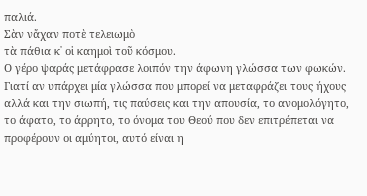παλιά.
Σὰν νἄχαν ποτὲ τελειωμὸ
τὰ πάθια κ᾿ οἱ καημοὶ τοῦ κόσμου.
Ο γέρο ψαράς μετάφρασε λοιπόν την άφωνη γλώσσα των φωκών.
Γιατί αν υπάρχει μία γλώσσα που μπορεί να μεταφράζει τους ήχους αλλά και την σιωπή, τις παύσεις και την απουσία, το ανομολόγητο, το άφατο, το άρρητο, το όνομα του Θεού που δεν επιτρέπεται να προφέρουν οι αμύητοι, αυτό είναι η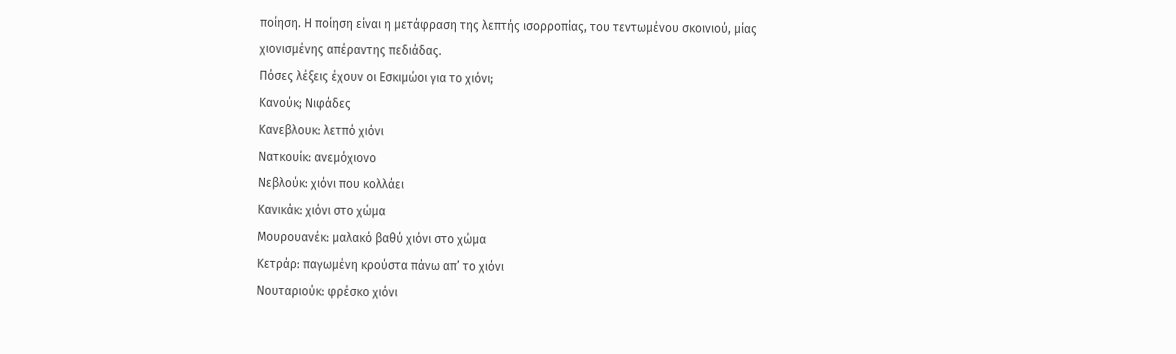ποίηση. Η ποίηση είναι η μετάφραση της λεπτής ισορροπίας, του τεντωμένου σκοινιού, μίας χιονισμένης απέραντης πεδιάδας.
Πόσες λέξεις έχουν οι Εσκιμώοι για το χιόνι;
Κανούκ; Νιφάδες
Κανεβλουκ: λετπό χιόνι
Νατκουίκ: ανεμόχιονο
Νεβλούκ: χιόνι που κολλάει
Κανικάκ: χιόνι στο χώμα
Μουρουανέκ: μαλακό βαθύ χιόνι στο χώμα
Κετράρ: παγωμένη κρούστα πάνω απ’ το χιόνι
Νουταριούκ: φρέσκο χιόνι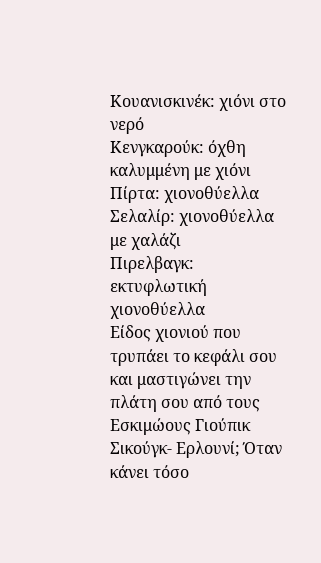Κουανισκινέκ: χιόνι στο νερό
Κενγκαρούκ: όχθη καλυμμένη με χιόνι
Πίρτα: χιονοθύελλα
Σελαλίρ: χιονοθύελλα με χαλάζι
Πιρελβαγκ: εκτυφλωτική χιονοθύελλα
Είδος χιονιού που τρυπάει το κεφάλι σου και μαστιγώνει την πλάτη σου από τους Εσκιμώους Γιούπικ
Σικούγκ- Ερλουνί; Όταν κάνει τόσο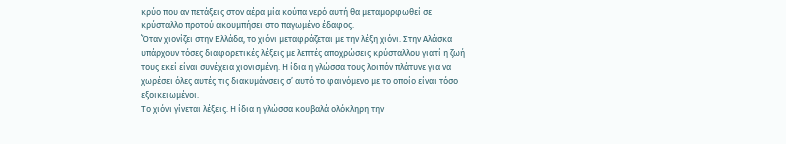κρύο που αν πετάξεις στον αέρα μία κούπα νερό αυτή θα μεταμορφωθεί σε κρύσταλλο προτού ακουμπήσει στο παγωμένο έδαφος.
΄Όταν χιονίζει στην Ελλάδα, το χιόνι μεταφράζεται με την λέξη χιόνι. Στην Αλάσκα υπάρχουν τόσες διαφορετικές λέξεις με λεπτές αποχρώσεις κρύσταλλου γιατί η ζωή τους εκεί είναι συνέχεια χιονισμένη. Η ίδια η γλώσσα τους λοιπόν πλάτυνε για να χωρέσει όλες αυτές τις διακυμάνσεις σ’ αυτό το φαινόμενο με το οποίο είναι τόσο εξοικειωμένοι.
Το χιόνι γίνεται λέξεις. Η ίδια η γλώσσα κουβαλά ολόκληρη την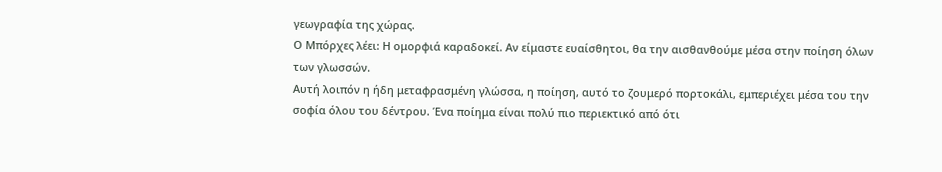γεωγραφία της χώρας.
Ο Μπόρχες λέει: Η ομορφιά καραδοκεί. Αν είμαστε ευαίσθητοι, θα την αισθανθούμε μέσα στην ποίηση όλων των γλωσσών.
Αυτή λοιπόν η ήδη μεταφρασμένη γλώσσα, η ποίηση, αυτό το ζουμερό πορτοκάλι, εμπεριέχει μέσα του την σοφία όλου του δέντρου. Ένα ποίημα είναι πολύ πιο περιεκτικό από ότι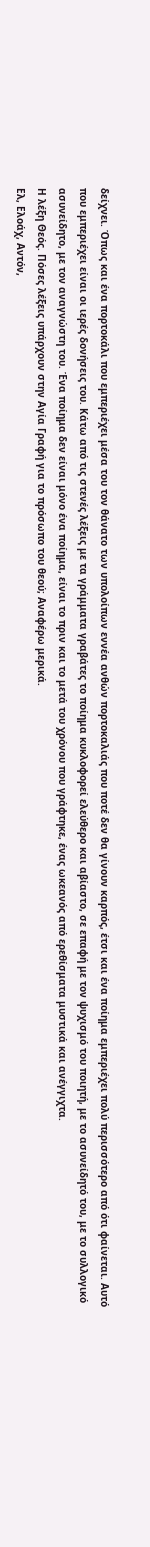δείχνει. Όπως και ένα πορτοκάλι που εμπεριέχει μέσα του τον θάνατο των υπολοίπων εννέα ανθών πορτοκαλιάς που ποτέ δεν θα γίνουν καρπός, έτσι και ένα ποίημα εμπεριέχει πολύ περισσότερο από ότι φαίνεται. Αυτό που εμπεριέχει είναι οι ιερές δονήσεις του. Κάτω από τις στενές λέξεις με τα γράμματα γραβάτες το ποίημα κυκλοφορεί ελεύθερο και αβίαστο, σε επαφή με τον ψυχισμό του ποιητή, με το ασυνείδητό του, με το συλλογικό ασυνείδητο, με τον αναγνώστη του. Ένα ποίημα δεν είναι μόνο ένα ποίημα, είναι το πριν και το μετά του χρόνου που γράφτηκε, ένας ωκεανός από ερεθίσματα μυστικά και ανέγγιχτα.
Η λέξη Θεός. Πόσες λέξεις υπάρχουν στην Αγία Γραφή για το πρόσωπο του θεού; Αναφέρω μερικά.
Ελ, Ελοάχ, Αντόν,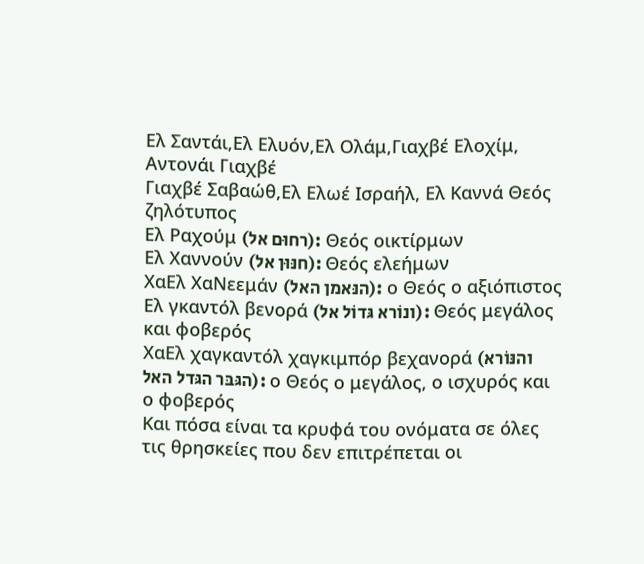Ελ Σαντάι,Ελ Ελυόν,Ελ Ολάμ,Γιαχβέ Ελοχίμ, Αντονάι Γιαχβέ
Γιαχβέ Σαβαώθ,Ελ Ελωέ Ισραήλ, Ελ Καννά Θεός ζηλότυπος
Ελ Ραχούμ (רחוּם אל): Θεός οικτίρμων
Ελ Χαννούν (חנּוּן אל): Θεός ελεήμων
ΧαΕλ ΧαΝεεμάν (הנּאמן האל): ο Θεός ο αξιόπιστος
Ελ γκαντόλ βενορά (ונוֹרא גּדוֹל אל): Θεός μεγάλος και φοβερός
ΧαΕλ χαγκαντόλ χαγκιμπόρ βεχανορά (והנּוֹרא הגּבּר הגּדל האל): ο Θεός ο μεγάλος, ο ισχυρός και ο φοβερός
Και πόσα είναι τα κρυφά του ονόματα σε όλες τις θρησκείες που δεν επιτρέπεται οι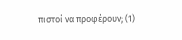πιστοί να προφέρουν; (1)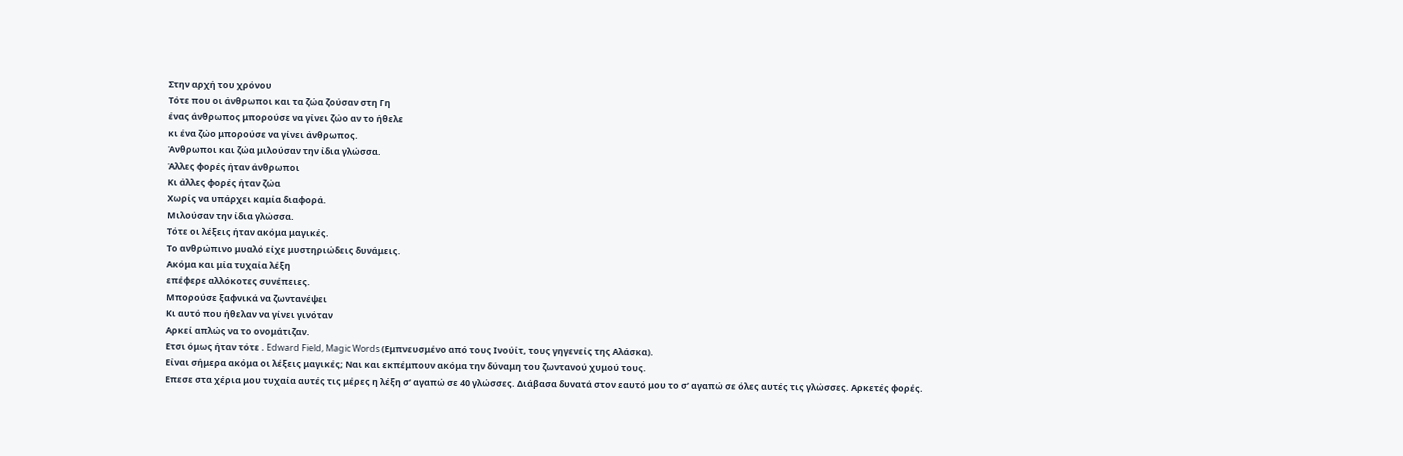Στην αρχή του χρόνου
Τότε που οι άνθρωποι και τα ζώα ζούσαν στη Γη
ένας άνθρωπος μπορούσε να γίνει ζώο αν το ήθελε
κι ένα ζώο μπορούσε να γίνει άνθρωπος.
Άνθρωποι και ζώα μιλούσαν την ίδια γλώσσα.
Άλλες φορές ήταν άνθρωποι
Κι άλλες φορές ήταν ζώα
Χωρίς να υπάρχει καμία διαφορά.
Μιλούσαν την ίδια γλώσσα.
Τότε οι λέξεις ήταν ακόμα μαγικές.
Το ανθρώπινο μυαλό είχε μυστηριώδεις δυνάμεις.
Ακόμα και μία τυχαία λέξη
επέφερε αλλόκοτες συνέπειες.
Μπορούσε ξαφνικά να ζωντανέψει
Κι αυτό που ήθελαν να γίνει γινόταν
Αρκεί απλώς να το ονομάτιζαν.
Ετσι όμως ήταν τότε . Edward Field, Magic Words (Εμπνευσμένο από τους Ινούίτ, τους γηγενείς της Αλάσκα).
Είναι σήμερα ακόμα οι λέξεις μαγικές; Ναι και εκπέμπουν ακόμα την δύναμη του ζωντανού χυμού τους.
Επεσε στα χέρια μου τυχαία αυτές τις μέρες η λέξη σ’ αγαπώ σε 40 γλώσσες. Διάβασα δυνατά στον εαυτό μου το σ’ αγαπώ σε όλες αυτές τις γλώσσες. Αρκετές φορές.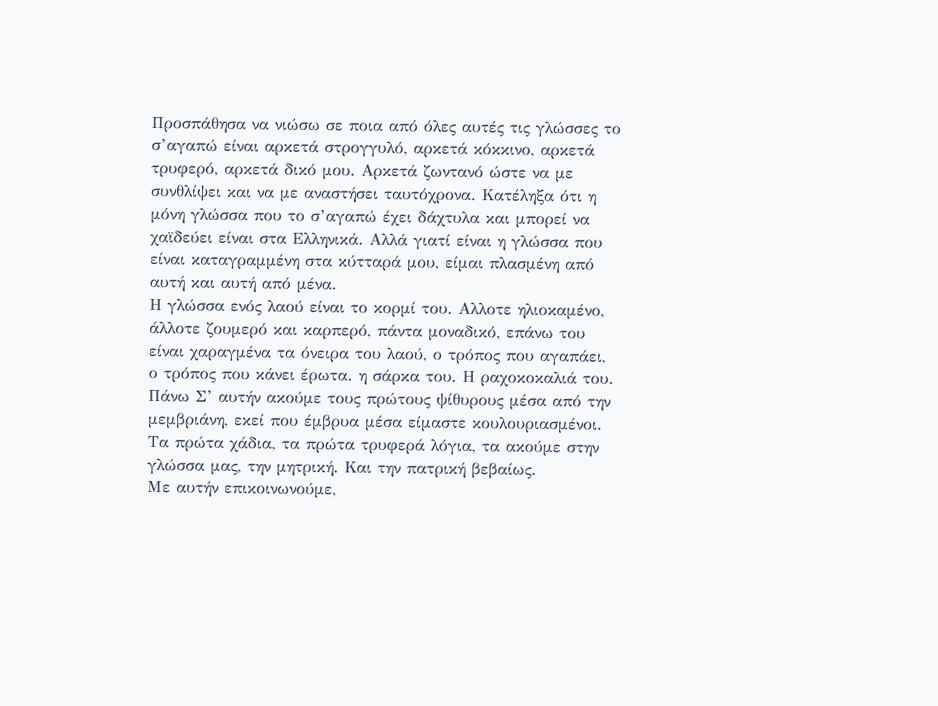Προσπάθησα να νιώσω σε ποια από όλες αυτές τις γλώσσες το σ’αγαπώ είναι αρκετά στρογγυλό, αρκετά κόκκινο, αρκετά τρυφερό, αρκετά δικό μου. Αρκετά ζωντανό ώστε να με συνθλίψει και να με αναστήσει ταυτόχρονα. Κατέληξα ότι η μόνη γλώσσα που το σ’αγαπώ έχει δάχτυλα και μπορεί να χαϊδεύει είναι στα Ελληνικά. Αλλά γιατί είναι η γλώσσα που είναι καταγραμμένη στα κύτταρά μου, είμαι πλασμένη από αυτή και αυτή από μένα.
Η γλώσσα ενός λαού είναι το κορμί του. Αλλοτε ηλιοκαμένο, άλλοτε ζουμερό και καρπερό, πάντα μοναδικό, επάνω του είναι χαραγμένα τα όνειρα του λαού, ο τρόπος που αγαπάει, ο τρόπος που κάνει έρωτα. η σάρκα του. Η ραχοκοκαλιά του. Πάνω Σ’ αυτήν ακούμε τους πρώτους ψίθυρους μέσα από την μεμβριάνη, εκεί που έμβρυα μέσα είμαστε κουλουριασμένοι. Τα πρώτα χάδια, τα πρώτα τρυφερά λόγια, τα ακούμε στην γλώσσα μας, την μητρική. Και την πατρική βεβαίως.
Με αυτήν επικοινωνούμε,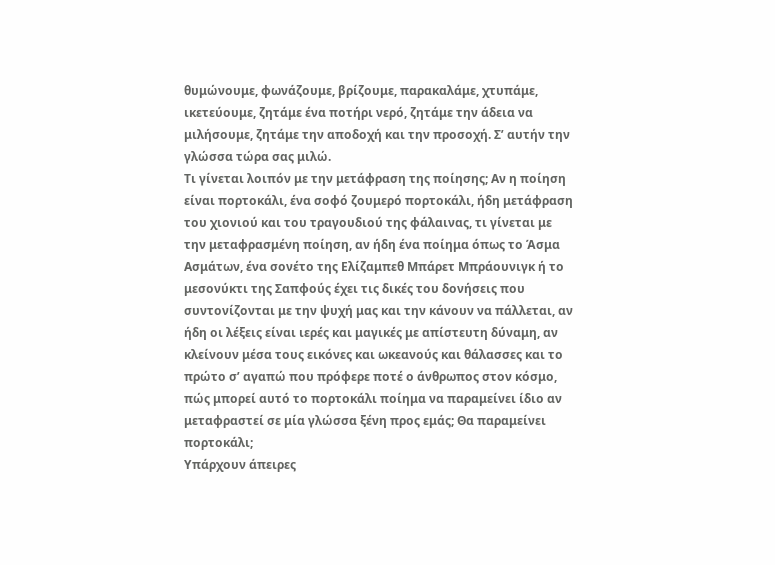θυμώνουμε, φωνάζουμε, βρίζουμε, παρακαλάμε, χτυπάμε, ικετεύουμε, ζητάμε ένα ποτήρι νερό, ζητάμε την άδεια να μιλήσουμε, ζητάμε την αποδοχή και την προσοχή. Σ’ αυτήν την γλώσσα τώρα σας μιλώ.
Τι γίνεται λοιπόν με την μετάφραση της ποίησης; Αν η ποίηση είναι πορτοκάλι, ένα σοφό ζουμερό πορτοκάλι, ήδη μετάφραση του χιονιού και του τραγουδιού της φάλαινας, τι γίνεται με την μεταφρασμένη ποίηση, αν ήδη ένα ποίημα όπως το Άσμα Ασμάτων, ένα σονέτο της Ελίζαμπεθ Μπάρετ Μπράουνιγκ ή το μεσονύκτι της Σαπφούς έχει τις δικές του δονήσεις που συντονίζονται με την ψυχή μας και την κάνουν να πάλλεται, αν ήδη οι λέξεις είναι ιερές και μαγικές με απίστευτη δύναμη, αν κλείνουν μέσα τους εικόνες και ωκεανούς και θάλασσες και το πρώτο σ’ αγαπώ που πρόφερε ποτέ ο άνθρωπος στον κόσμο, πώς μπορεί αυτό το πορτοκάλι ποίημα να παραμείνει ίδιο αν μεταφραστεί σε μία γλώσσα ξένη προς εμάς; Θα παραμείνει πορτοκάλι;
Υπάρχουν άπειρες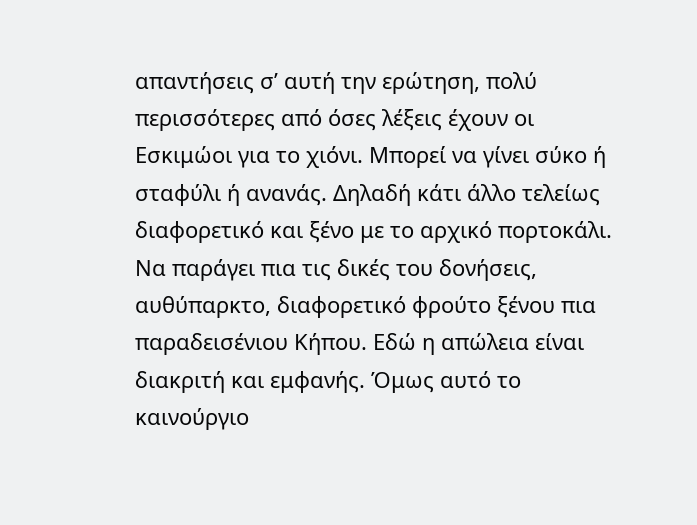απαντήσεις σ’ αυτή την ερώτηση, πολύ περισσότερες από όσες λέξεις έχουν οι Εσκιμώοι για το χιόνι. Μπορεί να γίνει σύκο ή σταφύλι ή ανανάς. Δηλαδή κάτι άλλο τελείως διαφορετικό και ξένο με το αρχικό πορτοκάλι. Να παράγει πια τις δικές του δονήσεις, αυθύπαρκτο, διαφορετικό φρούτο ξένου πια παραδεισένιου Κήπου. Εδώ η απώλεια είναι διακριτή και εμφανής. Όμως αυτό το καινούργιο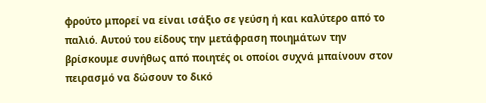φρούτο μπορεί να είναι ισάξιο σε γεύση ή και καλύτερο από το παλιό. Αυτού του είδους την μετάφραση ποιημάτων την βρίσκουμε συνήθως από ποιητές οι οποίοι συχνά μπαίνουν στον πειρασμό να δώσουν το δικό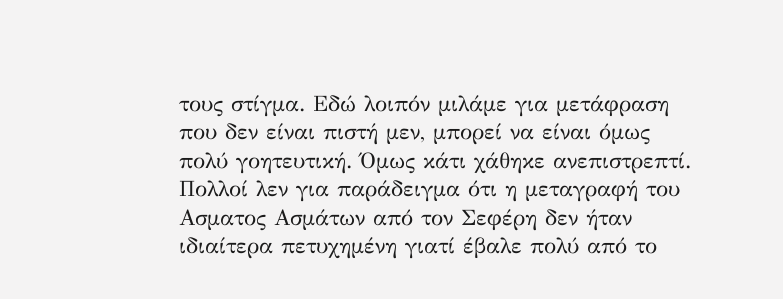τους στίγμα. Εδώ λοιπόν μιλάμε για μετάφραση που δεν είναι πιστή μεν, μπορεί να είναι όμως πολύ γοητευτική. Όμως κάτι χάθηκε ανεπιστρεπτί. Πολλοί λεν για παράδειγμα ότι η μεταγραφή του Ασματος Ασμάτων από τον Σεφέρη δεν ήταν ιδιαίτερα πετυχημένη γιατί έβαλε πολύ από το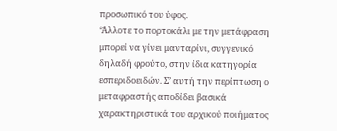προσωπικό του ύφος.
‘Άλλοτε το πορτοκάλι με την μετάφραση μπορεί να γίνει μανταρίνι, συγγενικό δηλαδή φρούτο, στην ίδια κατηγορία εσπεριδοειδών. Σ’ αυτή την περίπτωση ο μεταφραστής αποδίδει βασικά χαρακτηριστικά του αρχικού ποιήματος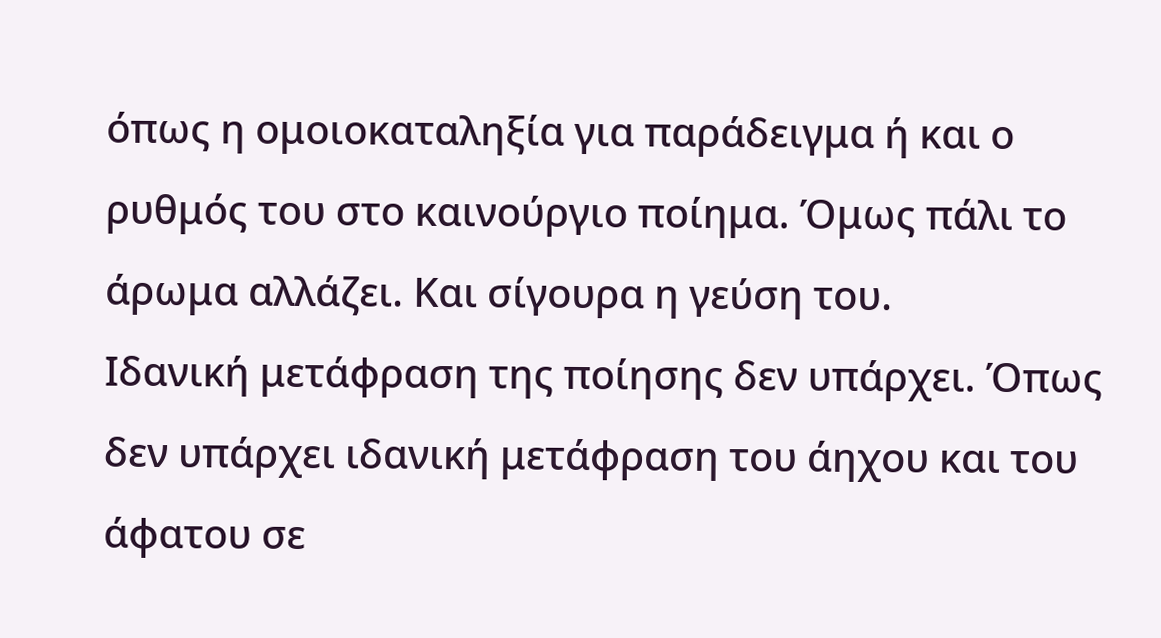όπως η ομοιοκαταληξία για παράδειγμα ή και ο ρυθμός του στο καινούργιο ποίημα. Όμως πάλι το άρωμα αλλάζει. Και σίγουρα η γεύση του.
Ιδανική μετάφραση της ποίησης δεν υπάρχει. Όπως δεν υπάρχει ιδανική μετάφραση του άηχου και του άφατου σε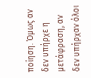ποίηση. Όμως αν δεν υπήρχε η μετάφραση, αν δεν υπήρχαν όλοι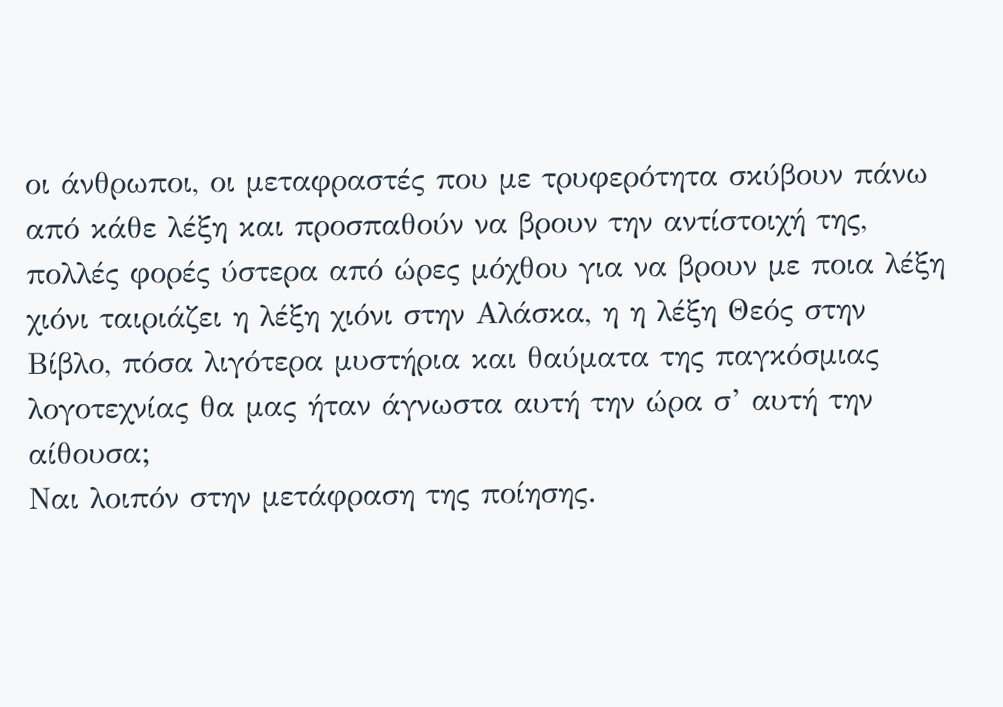οι άνθρωποι, οι μεταφραστές που με τρυφερότητα σκύβουν πάνω από κάθε λέξη και προσπαθούν να βρουν την αντίστοιχή της, πολλές φορές ύστερα από ώρες μόχθου για να βρουν με ποια λέξη χιόνι ταιριάζει η λέξη χιόνι στην Αλάσκα, η η λέξη Θεός στην Βίβλο, πόσα λιγότερα μυστήρια και θαύματα της παγκόσμιας λογοτεχνίας θα μας ήταν άγνωστα αυτή την ώρα σ’ αυτή την αίθουσα;
Ναι λοιπόν στην μετάφραση της ποίησης.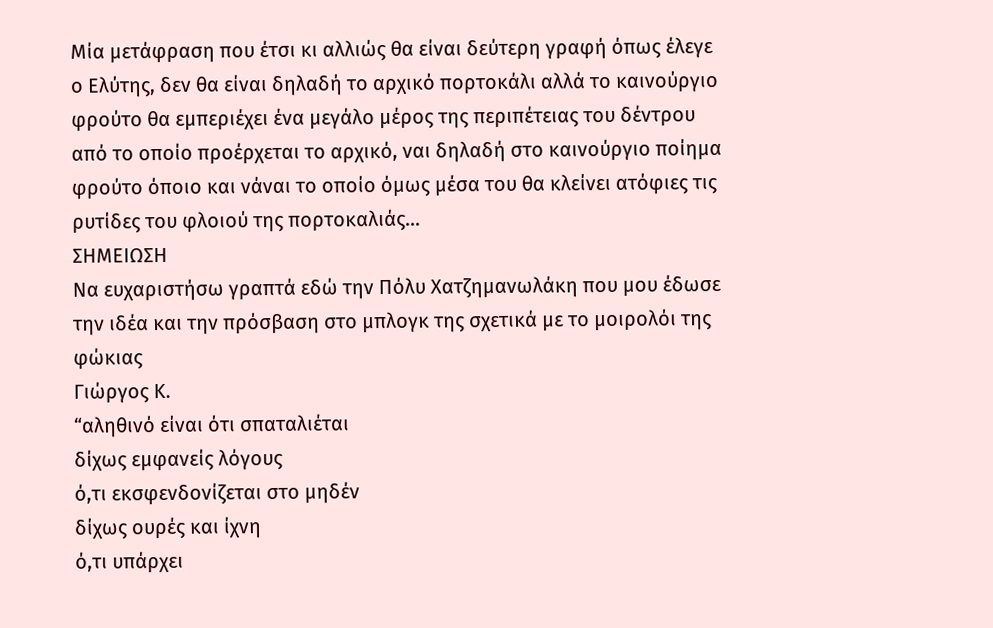Μία μετάφραση που έτσι κι αλλιώς θα είναι δεύτερη γραφή όπως έλεγε ο Ελύτης, δεν θα είναι δηλαδή το αρχικό πορτοκάλι αλλά το καινούργιο φρούτο θα εμπεριέχει ένα μεγάλο μέρος της περιπέτειας του δέντρου από το οποίο προέρχεται το αρχικό, ναι δηλαδή στο καινούργιο ποίημα φρούτο όποιο και νάναι το οποίο όμως μέσα του θα κλείνει ατόφιες τις ρυτίδες του φλοιού της πορτοκαλιάς…
ΣΗΜΕΙΩΣΗ
Να ευχαριστήσω γραπτά εδώ την Πόλυ Χατζημανωλάκη που μου έδωσε την ιδέα και την πρόσβαση στο μπλογκ της σχετικά με το μοιρολόι της φώκιας
Γιώργος Κ.
“αληθινό είναι ότι σπαταλιέται
δίχως εμφανείς λόγους
ό,τι εκσφενδονίζεται στο μηδέν
δίχως ουρές και ίχνη
ό,τι υπάρχει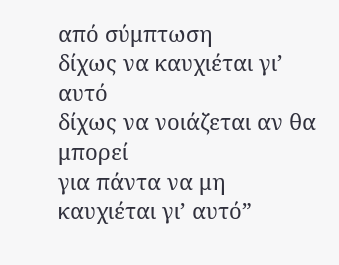από σύμπτωση
δίχως να καυχιέται γι’ αυτό
δίχως να νοιάζεται αν θα μπορεί
για πάντα να μη καυχιέται γι’ αυτό”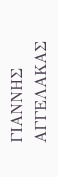ΓΙΑΝΝΗΣ ΑΓΓΕΛΑΚΑΣ